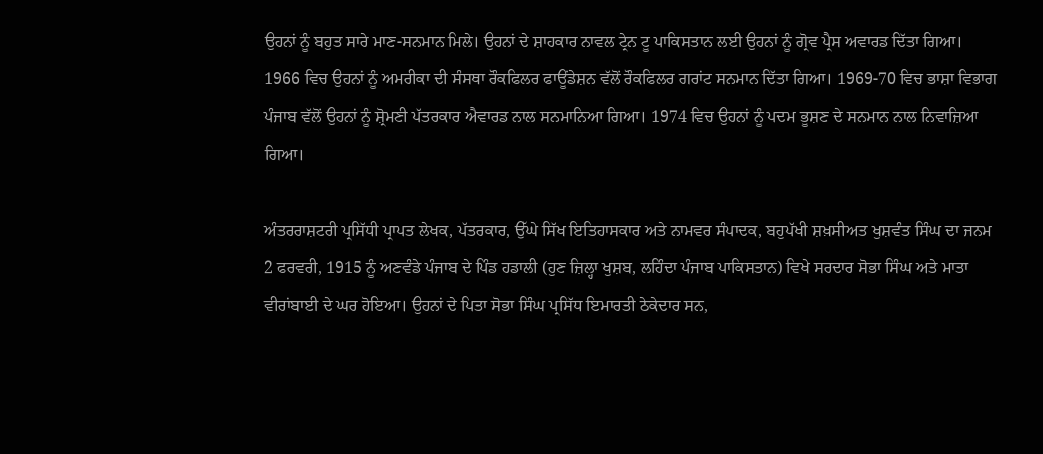ਉਹਨਾਂ ਨੂੰ ਬਹੁਤ ਸਾਰੇ ਮਾਣ-ਸਨਮਾਨ ਮਿਲੇ। ਉਹਨਾਂ ਦੇ ਸ਼ਾਹਕਾਰ ਨਾਵਲ ਟ੍ਰੇਨ ਟੂ ਪਾਕਿਸਤਾਨ ਲਈ ਉਹਨਾਂ ਨੂੰ ਗ੍ਰੋਵ ਪ੍ਰੈਸ ਅਵਾਰਡ ਦਿੱਤਾ ਗਿਆ। 1966 ਵਿਚ ਉਹਨਾਂ ਨੂੰ ਅਮਰੀਕਾ ਦੀ ਸੰਸਥਾ ਰੌਕਫਿਲਰ ਫਾਊਂਡੇਸ਼ਨ ਵੱਲੋਂ ਰੌਕਫਿਲਰ ਗਰਾਂਟ ਸਨਮਾਨ ਦਿੱਤਾ ਗਿਆ। 1969-70 ਵਿਚ ਭਾਸ਼ਾ ਵਿਭਾਗ ਪੰਜਾਬ ਵੱਲੋਂ ਉਹਨਾਂ ਨੂੰ ਸ਼੍ਰੋਮਣੀ ਪੱਤਰਕਾਰ ਐਵਾਰਡ ਨਾਲ ਸਨਮਾਨਿਆ ਗਿਆ। 1974 ਵਿਚ ਉਹਨਾਂ ਨੂੰ ਪਦਮ ਭੂਸ਼ਣ ਦੇ ਸਨਮਾਨ ਨਾਲ ਨਿਵਾਜ਼ਿਆ ਗਿਆ।

ਅੰਤਰਰਾਸ਼ਟਰੀ ਪ੍ਰਸਿੱਧੀ ਪ੍ਰਾਪਤ ਲੇਖਕ, ਪੱਤਰਕਾਰ, ਉੱਘੇ ਸਿੱਖ ਇਤਿਹਾਸਕਾਰ ਅਤੇ ਨਾਮਵਰ ਸੰਪਾਦਕ, ਬਹੁਪੱਖੀ ਸ਼ਖ਼ਸੀਅਤ ਖੁਸ਼ਵੰਤ ਸਿੰਘ ਦਾ ਜਨਮ 2 ਫਰਵਰੀ, 1915 ਨੂੰ ਅਣਵੰਡੇ ਪੰਜਾਬ ਦੇ ਪਿੰਡ ਹਡਾਲੀ (ਹੁਣ ਜ਼ਿਲ੍ਹਾ ਖੁਸ਼ਬ, ਲਹਿੰਦਾ ਪੰਜਾਬ ਪਾਕਿਸਤਾਨ) ਵਿਖੇ ਸਰਦਾਰ ਸੋਭਾ ਸਿੰਘ ਅਤੇ ਮਾਤਾ ਵੀਰਾਂਬਾਈ ਦੇ ਘਰ ਹੋਇਆ। ਉਹਨਾਂ ਦੇ ਪਿਤਾ ਸੋਭਾ ਸਿੰਘ ਪ੍ਰਸਿੱਧ ਇਮਾਰਤੀ ਠੇਕੇਦਾਰ ਸਨ,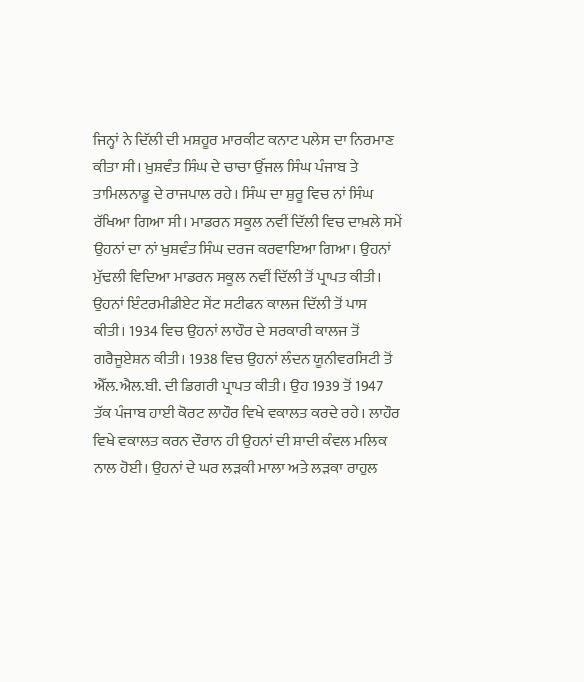ਜਿਨ੍ਹਾਂ ਨੇ ਦਿੱਲੀ ਦੀ ਮਸ਼ਹੂਰ ਮਾਰਕੀਟ ਕਨਾਟ ਪਲੇਸ ਦਾ ਨਿਰਮਾਣ ਕੀਤਾ ਸੀ। ਖ਼ੁਸ਼ਵੰਤ ਸਿੰਘ ਦੇ ਚਾਚਾ ਉੱਜਲ ਸਿੰਘ ਪੰਜਾਬ ਤੇ ਤਾਮਿਲਨਾਡੂ ਦੇ ਰਾਜਪਾਲ ਰਹੇ। ਸਿੰਘ ਦਾ ਸ਼ੁਰੂ ਵਿਚ ਨਾਂ ਸਿੰਘ ਰੱਖਿਆ ਗਿਆ ਸੀ। ਮਾਡਰਨ ਸਕੂਲ ਨਵੀਂ ਦਿੱਲੀ ਵਿਚ ਦਾਖ਼ਲੇ ਸਮੇਂ ਉਹਨਾਂ ਦਾ ਨਾਂ ਖੁਸ਼ਵੰਤ ਸਿੰਘ ਦਰਜ ਕਰਵਾਇਆ ਗਿਆ। ਉਹਨਾਂ ਮੁੱਢਲੀ ਵਿਦਿਆ ਮਾਡਰਨ ਸਕੂਲ ਨਵੀਂ ਦਿੱਲੀ ਤੋਂ ਪ੍ਰਾਪਤ ਕੀਤੀ। ਉਹਨਾਂ ਇੰਟਰਮੀਡੀਏਟ ਸੇਂਟ ਸਟੀਫਨ ਕਾਲਜ ਦਿੱਲੀ ਤੋਂ ਪਾਸ ਕੀਤੀ। 1934 ਵਿਚ ਉਹਨਾਂ ਲਾਹੌਰ ਦੇ ਸਰਕਾਰੀ ਕਾਲਜ ਤੋਂ ਗਰੈਜੂਏਸ਼ਨ ਕੀਤੀ। 1938 ਵਿਚ ਉਹਨਾਂ ਲੰਦਨ ਯੂਨੀਵਰਸਿਟੀ ਤੋਂ ਐੱਲ.ਐਲ.ਬੀ. ਦੀ ਡਿਗਰੀ ਪ੍ਰਾਪਤ ਕੀਤੀ। ਉਹ 1939 ਤੋਂ 1947 ਤੱਕ ਪੰਜਾਬ ਹਾਈ ਕੋਰਟ ਲਾਹੌਰ ਵਿਖੇ ਵਕਾਲਤ ਕਰਦੇ ਰਹੇ। ਲਾਹੌਰ ਵਿਖੇ ਵਕਾਲਤ ਕਰਨ ਦੌਰਾਨ ਹੀ ਉਹਨਾਂ ਦੀ ਸ਼ਾਦੀ ਕੰਵਲ ਮਲਿਕ ਨਾਲ ਹੋਈ। ਉਹਨਾਂ ਦੇ ਘਰ ਲੜਕੀ ਮਾਲਾ ਅਤੇ ਲੜਕਾ ਰਾਹੁਲ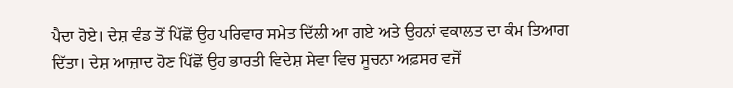ਪੈਦਾ ਹੋਏ। ਦੇਸ਼ ਵੰਡ ਤੋਂ ਪਿੱਛੋਂ ਉਹ ਪਰਿਵਾਰ ਸਮੇਤ ਦਿੱਲੀ ਆ ਗਏ ਅਤੇ ਉਹਨਾਂ ਵਕਾਲਤ ਦਾ ਕੰਮ ਤਿਆਗ ਦਿੱਤਾ। ਦੇਸ਼ ਆਜ਼ਾਦ ਹੋਣ ਪਿੱਛੋਂ ਉਹ ਭਾਰਤੀ ਵਿਦੇਸ਼ ਸੇਵਾ ਵਿਚ ਸੂਚਨਾ ਅਫ਼ਸਰ ਵਜੋਂ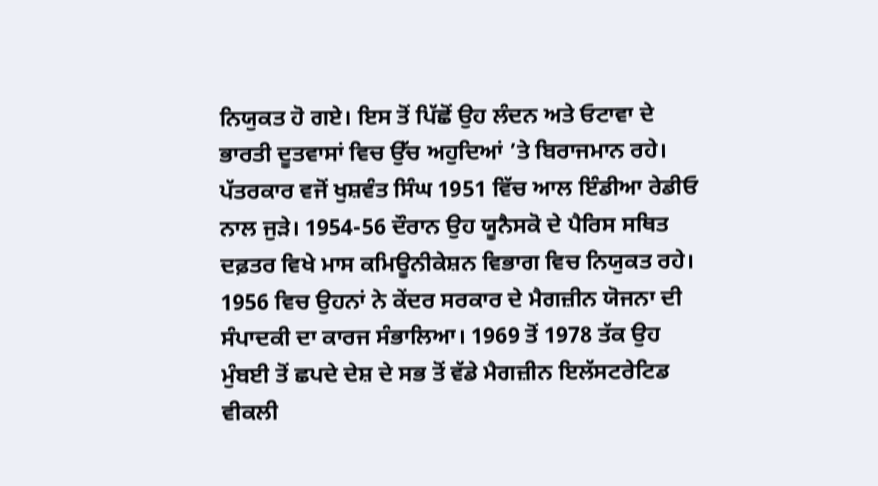ਨਿਯੁਕਤ ਹੋ ਗਏ। ਇਸ ਤੋਂ ਪਿੱਛੋਂ ਉਹ ਲੰਦਨ ਅਤੇ ਓਟਾਵਾ ਦੇ ਭਾਰਤੀ ਦੂਤਵਾਸਾਂ ਵਿਚ ਉੱਚ ਅਹੁਦਿਆਂ ’ਤੇ ਬਿਰਾਜਮਾਨ ਰਹੇ।
ਪੱਤਰਕਾਰ ਵਜੋਂ ਖੁਸ਼ਵੰਤ ਸਿੰਘ 1951 ਵਿੱਚ ਆਲ ਇੰਡੀਆ ਰੇਡੀਓ ਨਾਲ ਜੁੜੇ। 1954-56 ਦੌਰਾਨ ਉਹ ਯੂਨੈਸਕੋ ਦੇ ਪੈਰਿਸ ਸਥਿਤ ਦਫ਼ਤਰ ਵਿਖੇ ਮਾਸ ਕਮਿਊਨੀਕੇਸ਼ਨ ਵਿਭਾਗ ਵਿਚ ਨਿਯੁਕਤ ਰਹੇ। 1956 ਵਿਚ ਉਹਨਾਂ ਨੇ ਕੇਂਦਰ ਸਰਕਾਰ ਦੇ ਮੈਗਜ਼ੀਨ ਯੋਜਨਾ ਦੀ ਸੰਪਾਦਕੀ ਦਾ ਕਾਰਜ ਸੰਭਾਲਿਆ। 1969 ਤੋਂ 1978 ਤੱਕ ਉਹ ਮੁੰਬਈ ਤੋਂ ਛਪਦੇ ਦੇਸ਼ ਦੇ ਸਭ ਤੋਂ ਵੱਡੇ ਮੈਗਜ਼ੀਨ ਇਲੱਸਟਰੇਟਿਡ ਵੀਕਲੀ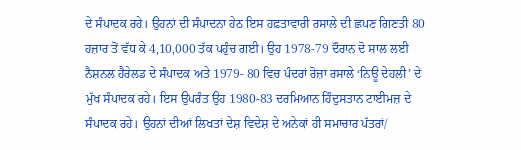ਦੇ ਸੰਪਾਦਕ ਰਹੇ। ਉਹਨਾਂ ਦੀ ਸੰਪਾਦਨਾ ਹੇਠ ਇਸ ਹਫ਼ਤਾਵਾਰੀ ਰਸਾਲੇ ਦੀ ਛਪਣ ਗਿਣਤੀ 80 ਹਜ਼ਾਰ ਤੋਂ ਵੱਧ ਕੇ 4,10,000 ਤੱਕ ਪਹੁੰਚ ਗਈ। ਉਹ 1978-79 ਦੌਰਾਨ ਦੋ ਸਾਲ ਲਈ ਨੈਸ਼ਨਲ ਹੈਰੇਲਡ ਦੇ ਸੰਪਾਦਕ ਅਤੇ 1979- 80 ਵਿਚ ਪੰਦਰਾਂ ਰੋਜ਼ਾ ਰਸਾਲੇ ‘ਨਿਊ ਦੇਹਲੀ’ ਦੇ ਮੁੱਖ ਸੰਪਾਦਕ ਰਹੇ। ਇਸ ਉਪਰੰਤ ਉਹ 1980-83 ਦਰਮਿਆਨ ਹਿੰਦੁਸਤਾਨ ਟਾਈਮਜ਼ ਦੇ ਸੰਪਾਦਕ ਰਹੇ। ਉਹਨਾਂ ਦੀਆਂ ਲਿਖਤਾਂ ਦੇਸ਼ ਵਿਦੇਸ਼ ਦੇ ਅਨੇਕਾਂ ਹੀ ਸਮਾਚਾਰ ਪੱਤਰਾਂ/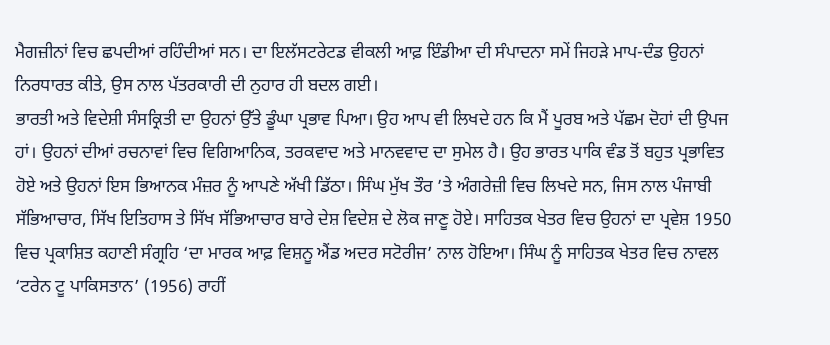ਮੈਗਜ਼ੀਨਾਂ ਵਿਚ ਛਪਦੀਆਂ ਰਹਿੰਦੀਆਂ ਸਨ। ਦਾ ਇਲੱਸਟਰੇਟਡ ਵੀਕਲੀ ਆਫ਼ ਇੰਡੀਆ ਦੀ ਸੰਪਾਦਨਾ ਸਮੇਂ ਜਿਹੜੇ ਮਾਪ-ਦੰਡ ਉਹਨਾਂ ਨਿਰਧਾਰਤ ਕੀਤੇ, ਉਸ ਨਾਲ ਪੱਤਰਕਾਰੀ ਦੀ ਨੁਹਾਰ ਹੀ ਬਦਲ ਗਈ।
ਭਾਰਤੀ ਅਤੇ ਵਿਦੇਸ਼ੀ ਸੰਸਕ੍ਰਿਤੀ ਦਾ ਉਹਨਾਂ ਉੱਤੇ ਡੂੰਘਾ ਪ੍ਰਭਾਵ ਪਿਆ। ਉਹ ਆਪ ਵੀ ਲਿਖਦੇ ਹਨ ਕਿ ਮੈਂ ਪੂਰਬ ਅਤੇ ਪੱਛਮ ਦੋਹਾਂ ਦੀ ਉਪਜ ਹਾਂ। ਉਹਨਾਂ ਦੀਆਂ ਰਚਨਾਵਾਂ ਵਿਚ ਵਿਗਿਆਨਿਕ, ਤਰਕਵਾਦ ਅਤੇ ਮਾਨਵਵਾਦ ਦਾ ਸੁਮੇਲ ਹੈ। ਉਹ ਭਾਰਤ ਪਾਕਿ ਵੰਡ ਤੋਂ ਬਹੁਤ ਪ੍ਰਭਾਵਿਤ ਹੋਏ ਅਤੇ ਉਹਨਾਂ ਇਸ ਭਿਆਨਕ ਮੰਜ਼ਰ ਨੂੰ ਆਪਣੇ ਅੱਖੀ ਡਿੱਠਾ। ਸਿੰਘ ਮੁੱਖ ਤੌਰ ’ਤੇ ਅੰਗਰੇਜ਼ੀ ਵਿਚ ਲਿਖਦੇ ਸਨ, ਜਿਸ ਨਾਲ ਪੰਜਾਬੀ ਸੱਭਿਆਚਾਰ, ਸਿੱਖ ਇਤਿਹਾਸ ਤੇ ਸਿੱਖ ਸੱਭਿਆਚਾਰ ਬਾਰੇ ਦੇਸ਼ ਵਿਦੇਸ਼ ਦੇ ਲੋਕ ਜਾਣੂ ਹੋਏ। ਸਾਹਿਤਕ ਖੇਤਰ ਵਿਚ ਉਹਨਾਂ ਦਾ ਪ੍ਰਵੇਸ਼ 1950 ਵਿਚ ਪ੍ਰਕਾਸ਼ਿਤ ਕਹਾਣੀ ਸੰਗ੍ਰਹਿ ‘ਦਾ ਮਾਰਕ ਆਫ਼ ਵਿਸ਼ਨੂ ਐਂਡ ਅਦਰ ਸਟੋਰੀਜ’ ਨਾਲ ਹੋਇਆ। ਸਿੰਘ ਨੂੰ ਸਾਹਿਤਕ ਖੇਤਰ ਵਿਚ ਨਾਵਲ ‘ਟਰੇਨ ਟੂ ਪਾਕਿਸਤਾਨ’ (1956) ਰਾਹੀਂ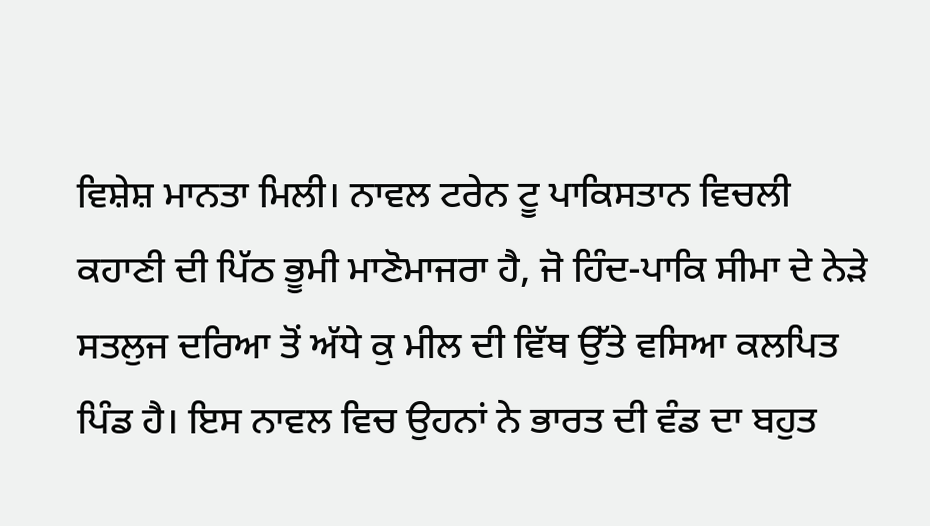ਵਿਸ਼ੇਸ਼ ਮਾਨਤਾ ਮਿਲੀ। ਨਾਵਲ ਟਰੇਨ ਟੂ ਪਾਕਿਸਤਾਨ ਵਿਚਲੀ ਕਹਾਣੀ ਦੀ ਪਿੱਠ ਭੂਮੀ ਮਾਣੋਮਾਜਰਾ ਹੈ, ਜੋ ਹਿੰਦ-ਪਾਕਿ ਸੀਮਾ ਦੇ ਨੇੜੇ ਸਤਲੁਜ ਦਰਿਆ ਤੋਂ ਅੱਧੇ ਕੁ ਮੀਲ ਦੀ ਵਿੱਥ ਉੱਤੇ ਵਸਿਆ ਕਲਪਿਤ ਪਿੰਡ ਹੈ। ਇਸ ਨਾਵਲ ਵਿਚ ਉਹਨਾਂ ਨੇ ਭਾਰਤ ਦੀ ਵੰਡ ਦਾ ਬਹੁਤ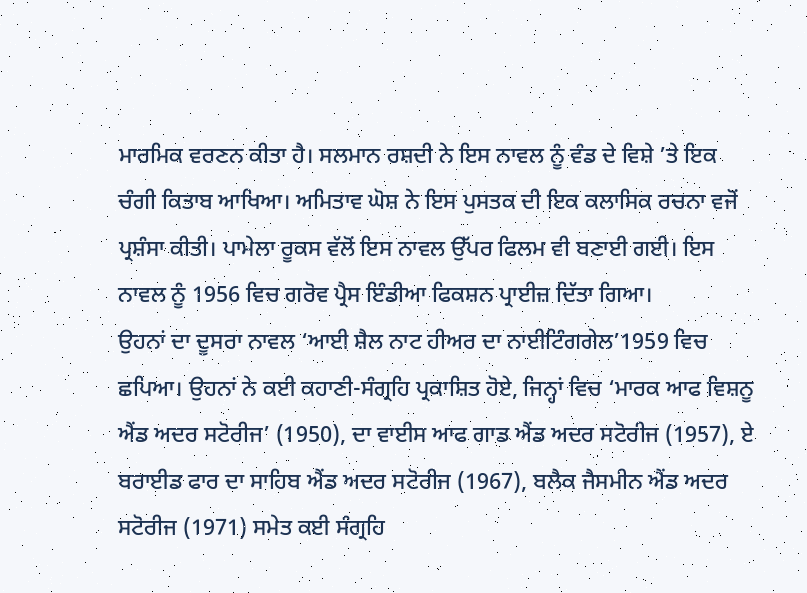ਮਾਰਮਿਕ ਵਰਣਨ ਕੀਤਾ ਹੈ। ਸਲਮਾਨ ਰਸ਼ਦੀ ਨੇ ਇਸ ਨਾਵਲ ਨੂੰ ਵੰਡ ਦੇ ਵਿਸ਼ੇ ’ਤੇ ਇਕ ਚੰਗੀ ਕਿਤਾਬ ਆਖਿਆ। ਅਮਿਤਾਵ ਘੋਸ਼ ਨੇ ਇਸ ਪੁਸਤਕ ਦੀ ਇਕ ਕਲਾਸਿਕ ਰਚਨਾ ਵਜੋਂ ਪ੍ਰਸ਼ੰਸਾ ਕੀਤੀ। ਪਾਮੇਲਾ ਰੂਕਸ ਵੱਲੋਂ ਇਸ ਨਾਵਲ ਉੱਪਰ ਫਿਲਮ ਵੀ ਬਣਾਈ ਗਈ। ਇਸ ਨਾਵਲ ਨੂੰ 1956 ਵਿਚ ਗਰੋਵ ਪ੍ਰੈਸ ਇੰਡੀਆ ਫਿਕਸ਼ਨ ਪ੍ਰਾਈਜ਼ ਦਿੱਤਾ ਗਿਆ।
ਉਹਨਾਂ ਦਾ ਦੂਸਰਾ ਨਾਵਲ ‘ਆਈ ਸ਼ੈਲ ਨਾਟ ਹੀਅਰ ਦਾ ਨਾਈਟਿੰਗਗੇਲ’1959 ਵਿਚ ਛਪਿਆ। ਉਹਨਾਂ ਨੇ ਕਈ ਕਹਾਣੀ-ਸੰਗ੍ਰਹਿ ਪ੍ਰਕਾਸ਼ਿਤ ਹੋਏ, ਜਿਨ੍ਹਾਂ ਵਿਚ ‘ਮਾਰਕ ਆਫ ਵਿਸ਼ਨੂ ਐਂਡ ਅਦਰ ਸਟੋਰੀਜ’ (1950), ਦਾ ਵਾਈਸ ਆਫ ਗਾਡ ਐਂਡ ਅਦਰ ਸਟੋਰੀਜ (1957), ਏ ਬਰਾਈਡ ਫਾਰ ਦਾ ਸਾਹਿਬ ਐਂਡ ਅਦਰ ਸਟੋਰੀਜ (1967), ਬਲੈਕ ਜੈਸਮੀਨ ਐਂਡ ਅਦਰ ਸਟੋਰੀਜ (1971) ਸਮੇਤ ਕਈ ਸੰਗ੍ਰਹਿ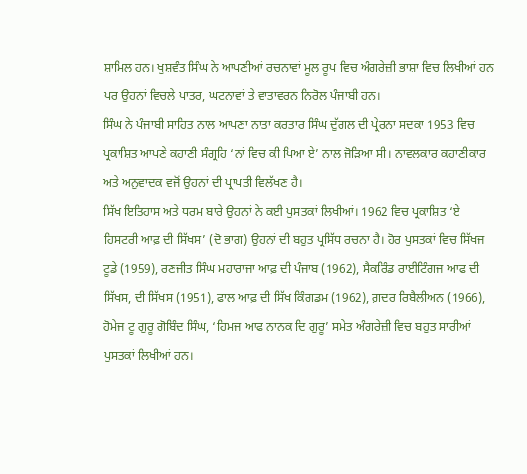ਸ਼ਾਮਿਲ ਹਨ। ਖੁਸ਼ਵੰਤ ਸਿੰਘ ਨੇ ਆਪਣੀਆਂ ਰਚਨਾਵਾਂ ਮੂਲ ਰੂਪ ਵਿਚ ਅੰਗਰੇਜ਼ੀ ਭਾਸ਼ਾ ਵਿਚ ਲਿਖੀਆਂ ਹਨ ਪਰ ਉਹਨਾਂ ਵਿਚਲੇ ਪਾਤਰ, ਘਟਨਾਵਾਂ ਤੇ ਵਾਤਾਵਰਨ ਨਿਰੋਲ ਪੰਜਾਬੀ ਹਨ।
ਸਿੰਘ ਨੇ ਪੰਜਾਬੀ ਸਾਹਿਤ ਨਾਲ ਆਪਣਾ ਨਾਤਾ ਕਰਤਾਰ ਸਿੰਘ ਦੁੱਗਲ ਦੀ ਪ੍ਰੇਰਨਾ ਸਦਕਾ 1953 ਵਿਚ ਪ੍ਰਕਾਸ਼ਿਤ ਆਪਣੇ ਕਹਾਣੀ ਸੰਗ੍ਰਹਿ ‘ਨਾਂ ਵਿਚ ਕੀ ਪਿਆ ਏ’ ਨਾਲ ਜੋੜਿਆ ਸੀ। ਨਾਵਲਕਾਰ ਕਹਾਣੀਕਾਰ ਅਤੇ ਅਨੁਵਾਦਕ ਵਜੋਂ ਉਹਨਾਂ ਦੀ ਪ੍ਰਾਪਤੀ ਵਿਲੱਖਣ ਹੈ।
ਸਿੱਖ ਇਤਿਹਾਸ ਅਤੇ ਧਰਮ ਬਾਰੇ ਉਹਨਾਂ ਨੇ ਕਈ ਪੁਸਤਕਾਂ ਲਿਖੀਆਂ। 1962 ਵਿਚ ਪ੍ਰਕਾਸ਼ਿਤ ‘ਏ ਹਿਸਟਰੀ ਆਫ਼ ਦੀ ਸਿੱਖਸ’ (ਦੋ ਭਾਗ) ਉਹਨਾਂ ਦੀ ਬਹੁਤ ਪ੍ਰਸਿੱਧ ਰਚਨਾ ਹੈ। ਹੋਰ ਪੁਸਤਕਾਂ ਵਿਚ ਸਿੱਖਜ ਟੂਡੇ (1959), ਰਣਜੀਤ ਸਿੰਘ ਮਹਾਰਾਜਾ ਆਫ਼ ਦੀ ਪੰਜਾਬ (1962), ਸੈਕਰਿੰਡ ਰਾਈਟਿੰਗਜ ਆਫ ਦੀ ਸਿੱਖਸ, ਦੀ ਸਿੱਖਸ (1951), ਫਾਲ ਆਫ਼ ਦੀ ਸਿੱਖ ਕਿੰਗਡਮ (1962), ਗ਼ਦਰ ਰਿਬੈਲੀਅਨ (1966), ਹੋਮੇਜ ਟੂ ਗੁਰੂ ਗੋਬਿੰਦ ਸਿੰਘ, ‘ਹਿਮਜ ਆਫ ਨਾਨਕ ਦਿ ਗੁਰੂ’ ਸਮੇਤ ਅੰਗਰੇਜ਼ੀ ਵਿਚ ਬਹੁਤ ਸਾਰੀਆਂ ਪੁਸਤਕਾਂ ਲਿਖੀਆਂ ਹਨ।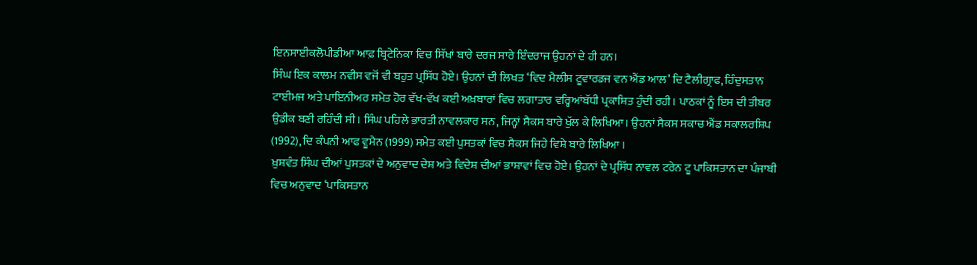ਇਨਸਾਈਕਲੋਪੀਡੀਆ ਆਫ਼ ਬ੍ਰਿਟੇਨਿਕਾ ਵਿਚ ਸਿੱਖਾਂ ਬਾਰੇ ਦਰਜ ਸਾਰੇ ਇੰਦਰਾਜ ਉਹਨਾਂ ਦੇ ਹੀ ਹਨ।
ਸਿੰਘ ਇਕ ਕਾਲਮ ਨਵੀਸ ਵਜੋਂ ਵੀ ਬਹੁਤ ਪ੍ਰਸਿੱਧ ਹੋਏ। ਉਹਨਾਂ ਦੀ ਲਿਖਤ ‘ਵਿਦ ਮੈਲੀਸ ਟੂਵਾਰਡਜ ਵਨ ਐਂਡ ਆਲ’ ਦਿ ਟੈਲੀਗ੍ਰਾਫ, ਹਿੰਦੁਸਤਾਨ ਟਾਈਮਜ ਅਤੇ ਪਾਇਨੀਅਰ ਸਮੇਤ ਹੋਰ ਵੱਖ-ਵੱਖ ਕਈ ਅਖ਼ਬਾਰਾਂ ਵਿਚ ਲਗਾਤਾਰ ਵਰ੍ਹਿਆਂਬੱਧੀ ਪ੍ਰਕਾਸ਼ਿਤ ਹੁੰਦੀ ਰਹੀ। ਪਾਠਕਾਂ ਨੂੰ ਇਸ ਦੀ ਤੀਬਰ ਉਡੀਕ ਬਣੀ ਰਹਿੰਦੀ ਸੀ। ਸਿੰਘ ਪਹਿਲੇ ਭਾਰਤੀ ਨਾਵਲਕਾਰ ਸਨ, ਜਿਨ੍ਹਾਂ ਸੈਕਸ ਬਾਰੇ ਖੁੱਲ ਕੇ ਲਿਖਿਆ। ਉਹਨਾਂ ਸੈਕਸ ਸਕਾਚ ਐਂਡ ਸਕਾਲਰਸ਼ਿਪ (1992), ਦਿ ਕੰਪਨੀ ਆਫ ਵੂਮੈਨ (1999) ਸਮੇਤ ਕਈ ਪੁਸਤਕਾਂ ਵਿਚ ਸੈਕਸ ਜਿਹੇ ਵਿਸ਼ੇ ਬਾਰੇ ਲਿਖਿਆ ।
ਖ਼ੁਸ਼ਵੰਤ ਸਿੰਘ ਦੀਆਂ ਪੁਸਤਕਾਂ ਦੇ ਅਨੁਵਾਦ ਦੇਸ਼ ਅਤੇ ਵਿਦੇਸ਼ ਦੀਆਂ ਭਾਸ਼ਾਵਾਂ ਵਿਚ ਹੋਏ। ਉਹਨਾਂ ਦੇ ਪ੍ਰਸਿੱਧ ਨਾਵਲ ਟਰੇਨ ਟੂ ਪਾਕਿਸਤਾਨ ਦਾ ਪੰਜਾਬੀ ਵਿਚ ਅਨੁਵਾਦ ‘ਪਾਕਿਸਤਾਨ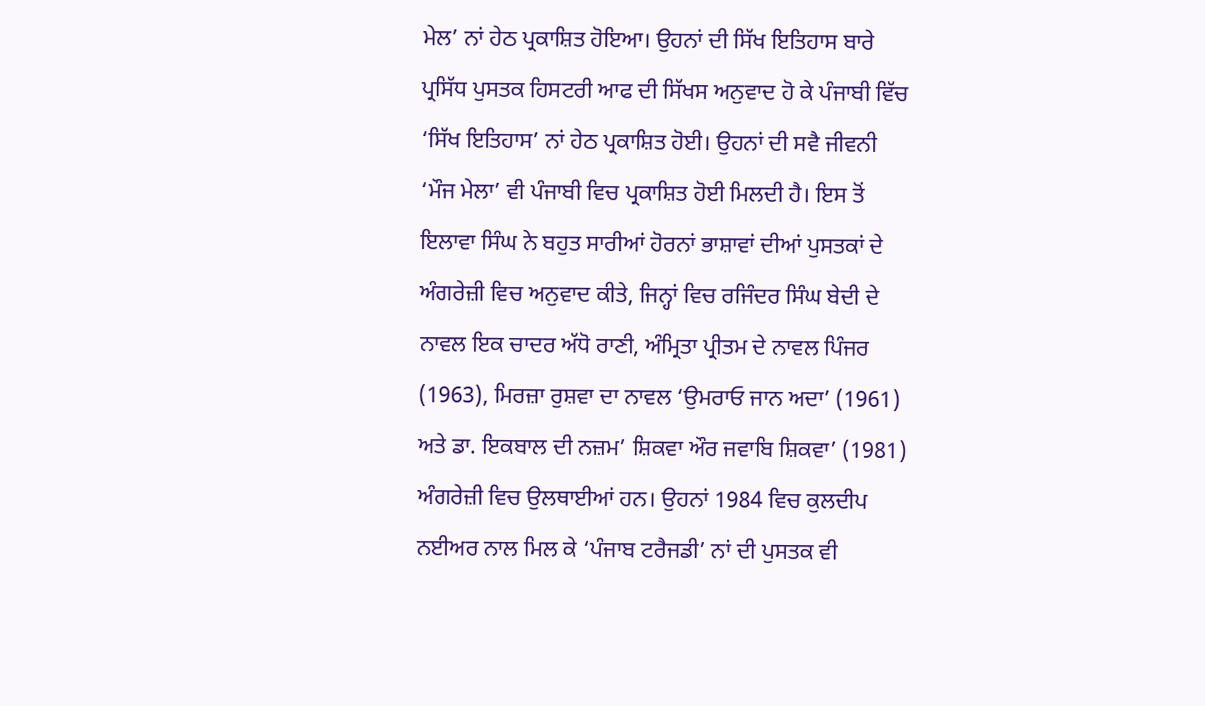ਮੇਲ’ ਨਾਂ ਹੇਠ ਪ੍ਰਕਾਸ਼ਿਤ ਹੋਇਆ। ਉਹਨਾਂ ਦੀ ਸਿੱਖ ਇਤਿਹਾਸ ਬਾਰੇ ਪ੍ਰਸਿੱਧ ਪੁਸਤਕ ਹਿਸਟਰੀ ਆਫ ਦੀ ਸਿੱਖਸ ਅਨੁਵਾਦ ਹੋ ਕੇ ਪੰਜਾਬੀ ਵਿੱਚ ‘ਸਿੱਖ ਇਤਿਹਾਸ’ ਨਾਂ ਹੇਠ ਪ੍ਰਕਾਸ਼ਿਤ ਹੋਈ। ਉਹਨਾਂ ਦੀ ਸਵੈ ਜੀਵਨੀ ‘ਮੌਜ ਮੇਲਾ’ ਵੀ ਪੰਜਾਬੀ ਵਿਚ ਪ੍ਰਕਾਸ਼ਿਤ ਹੋਈ ਮਿਲਦੀ ਹੈ। ਇਸ ਤੋਂ ਇਲਾਵਾ ਸਿੰਘ ਨੇ ਬਹੁਤ ਸਾਰੀਆਂ ਹੋਰਨਾਂ ਭਾਸ਼ਾਵਾਂ ਦੀਆਂ ਪੁਸਤਕਾਂ ਦੇ ਅੰਗਰੇਜ਼ੀ ਵਿਚ ਅਨੁਵਾਦ ਕੀਤੇ, ਜਿਨ੍ਹਾਂ ਵਿਚ ਰਜਿੰਦਰ ਸਿੰਘ ਬੇਦੀ ਦੇ ਨਾਵਲ ਇਕ ਚਾਦਰ ਅੱਧੋ ਰਾਣੀ, ਅੰਮ੍ਰਿਤਾ ਪ੍ਰੀਤਮ ਦੇ ਨਾਵਲ ਪਿੰਜਰ (1963), ਮਿਰਜ਼ਾ ਰੁਸ਼ਵਾ ਦਾ ਨਾਵਲ ‘ਉਮਰਾਓ ਜਾਨ ਅਦਾ’ (1961) ਅਤੇ ਡਾ. ਇਕਬਾਲ ਦੀ ਨਜ਼ਮ’ ਸ਼ਿਕਵਾ ਔਰ ਜਵਾਬਿ ਸ਼ਿਕਵਾ’ (1981) ਅੰਗਰੇਜ਼ੀ ਵਿਚ ਉਲਥਾਈਆਂ ਹਨ। ਉਹਨਾਂ 1984 ਵਿਚ ਕੁਲਦੀਪ ਨਈਅਰ ਨਾਲ ਮਿਲ ਕੇ ‘ਪੰਜਾਬ ਟਰੈਜਡੀ’ ਨਾਂ ਦੀ ਪੁਸਤਕ ਵੀ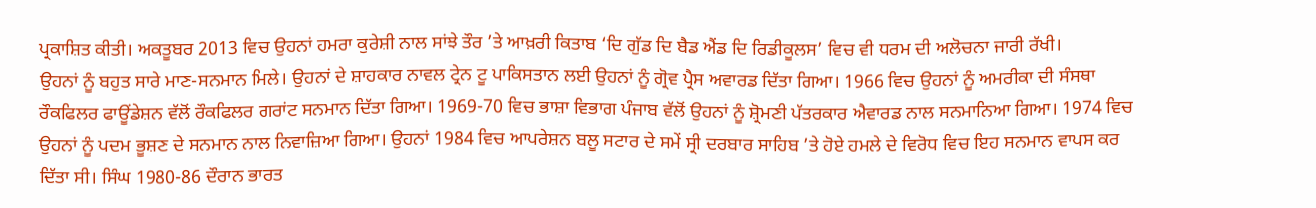ਪ੍ਰਕਾਸ਼ਿਤ ਕੀਤੀ। ਅਕਤੂਬਰ 2013 ਵਿਚ ਉਹਨਾਂ ਹਮਰਾ ਕੁਰੇਸ਼ੀ ਨਾਲ ਸਾਂਝੇ ਤੌਰ ’ਤੇ ਆਖ਼ਰੀ ਕਿਤਾਬ ‘ਦਿ ਗੁੱਡ ਦਿ ਬੈਡ ਐਂਡ ਦਿ ਰਿਡੀਕੂਲਸ’ ਵਿਚ ਵੀ ਧਰਮ ਦੀ ਅਲੋਚਨਾ ਜਾਰੀ ਰੱਖੀ।
ਉਹਨਾਂ ਨੂੰ ਬਹੁਤ ਸਾਰੇ ਮਾਣ-ਸਨਮਾਨ ਮਿਲੇ। ਉਹਨਾਂ ਦੇ ਸ਼ਾਹਕਾਰ ਨਾਵਲ ਟ੍ਰੇਨ ਟੂ ਪਾਕਿਸਤਾਨ ਲਈ ਉਹਨਾਂ ਨੂੰ ਗ੍ਰੋਵ ਪ੍ਰੈਸ ਅਵਾਰਡ ਦਿੱਤਾ ਗਿਆ। 1966 ਵਿਚ ਉਹਨਾਂ ਨੂੰ ਅਮਰੀਕਾ ਦੀ ਸੰਸਥਾ ਰੌਕਫਿਲਰ ਫਾਊਂਡੇਸ਼ਨ ਵੱਲੋਂ ਰੌਕਫਿਲਰ ਗਰਾਂਟ ਸਨਮਾਨ ਦਿੱਤਾ ਗਿਆ। 1969-70 ਵਿਚ ਭਾਸ਼ਾ ਵਿਭਾਗ ਪੰਜਾਬ ਵੱਲੋਂ ਉਹਨਾਂ ਨੂੰ ਸ਼੍ਰੋਮਣੀ ਪੱਤਰਕਾਰ ਐਵਾਰਡ ਨਾਲ ਸਨਮਾਨਿਆ ਗਿਆ। 1974 ਵਿਚ ਉਹਨਾਂ ਨੂੰ ਪਦਮ ਭੂਸ਼ਣ ਦੇ ਸਨਮਾਨ ਨਾਲ ਨਿਵਾਜ਼ਿਆ ਗਿਆ। ਉਹਨਾਂ 1984 ਵਿਚ ਆਪਰੇਸ਼ਨ ਬਲੂ ਸਟਾਰ ਦੇ ਸਮੇਂ ਸ੍ਰੀ ਦਰਬਾਰ ਸਾਹਿਬ ’ਤੇ ਹੋਏ ਹਮਲੇ ਦੇ ਵਿਰੋਧ ਵਿਚ ਇਹ ਸਨਮਾਨ ਵਾਪਸ ਕਰ ਦਿੱਤਾ ਸੀ। ਸਿੰਘ 1980-86 ਦੌਰਾਨ ਭਾਰਤ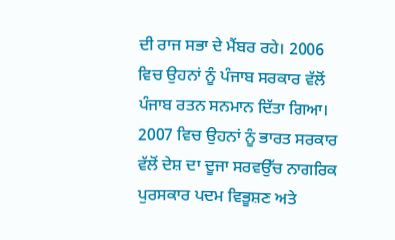ਦੀ ਰਾਜ ਸਭਾ ਦੇ ਮੈਂਬਰ ਰਹੇ। 2006 ਵਿਚ ਉਹਨਾਂ ਨੂੰ ਪੰਜਾਬ ਸਰਕਾਰ ਵੱਲੋਂ ਪੰਜਾਬ ਰਤਨ ਸਨਮਾਨ ਦਿੱਤਾ ਗਿਆ। 2007 ਵਿਚ ਉਹਨਾਂ ਨੂੰ ਭਾਰਤ ਸਰਕਾਰ ਵੱਲੋਂ ਦੇਸ਼ ਦਾ ਦੂਜਾ ਸਰਵਉੱਚ ਨਾਗਰਿਕ ਪੁਰਸਕਾਰ ਪਦਮ ਵਿਭੂਸ਼ਣ ਅਤੇ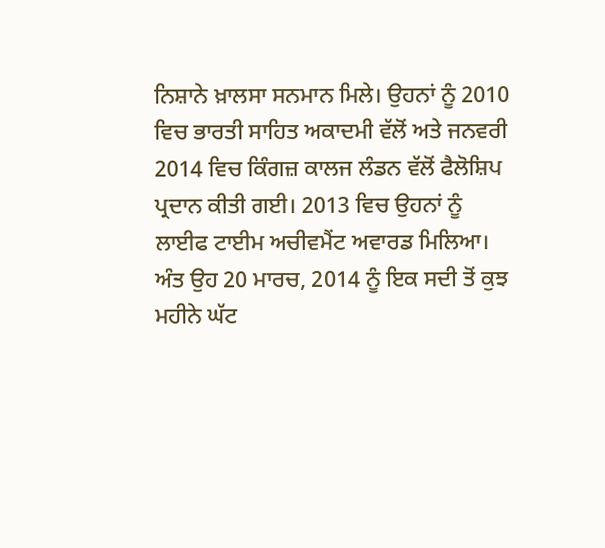ਨਿਸ਼ਾਨੇ ਖ਼ਾਲਸਾ ਸਨਮਾਨ ਮਿਲੇ। ਉਹਨਾਂ ਨੂੰ 2010 ਵਿਚ ਭਾਰਤੀ ਸਾਹਿਤ ਅਕਾਦਮੀ ਵੱਲੋਂ ਅਤੇ ਜਨਵਰੀ 2014 ਵਿਚ ਕਿੰਗਜ਼ ਕਾਲਜ ਲੰਡਨ ਵੱਲੋਂ ਫੈਲੋਸ਼ਿਪ ਪ੍ਰਦਾਨ ਕੀਤੀ ਗਈ। 2013 ਵਿਚ ਉਹਨਾਂ ਨੂੰ ਲਾਈਫ ਟਾਈਮ ਅਚੀਵਮੈਂਟ ਅਵਾਰਡ ਮਿਲਿਆ। ਅੰਤ ਉਹ 20 ਮਾਰਚ, 2014 ਨੂੰ ਇਕ ਸਦੀ ਤੋਂ ਕੁਝ ਮਹੀਨੇ ਘੱਟ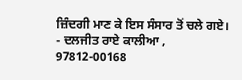ਜ਼ਿੰਦਗੀ ਮਾਣ ਕੇ ਇਸ ਸੰਸਾਰ ਤੋਂ ਚਲੇ ਗਏ।
- ਦਲਜੀਤ ਰਾਏ ਕਾਲੀਆ ,
97812-00168